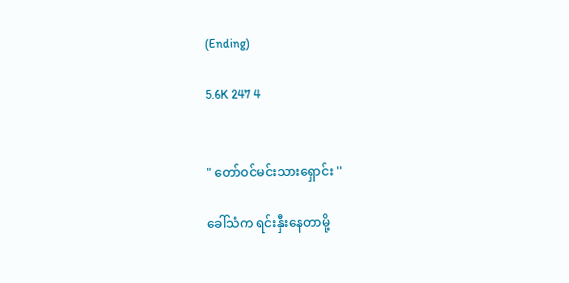(Ending)

5.6K 247 4


" တော်ဝင်မင်းသားရှောင်း ''

ခေါ်သံက ရင်းနှီးနေတာမို့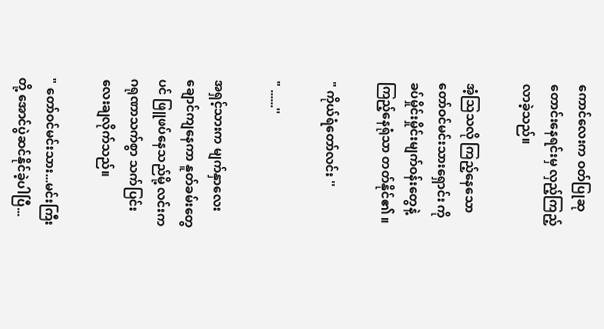ကောင်လေးက ဝတ်ပြုဆုတောင်းနေရင်းမှ လှည့်ကြည့်လာခဲ့သည်။

အံ့သြသလို ကြည့်နေသော တော်ဝင်မင်းသားရှောင်း ကို ခပ်မှိုင်းမှိုင်းမျက်ဝန်းတွေနဲ့ ကြည့်နေရုံသာ တတ်နိုင်၏ ။

" ကိုယ်ရံတော်လင်း ''

" ......''

အရှင့်သားက မျက်နှာလေးချောင်ကျနေကာ နူတ်ခမ်းတွေပင် ဖြူဖပ်နေသည်မို့ လင်းက ဂရုဏာသက်စွာ သက်ပြင်းလေးချလိုက်သည်။

" တော်ဝင်မင်းသား...မင်းကြီးတို့ အောင်ပွဲဆင်နိုင်ခဲ့ပါပြီ...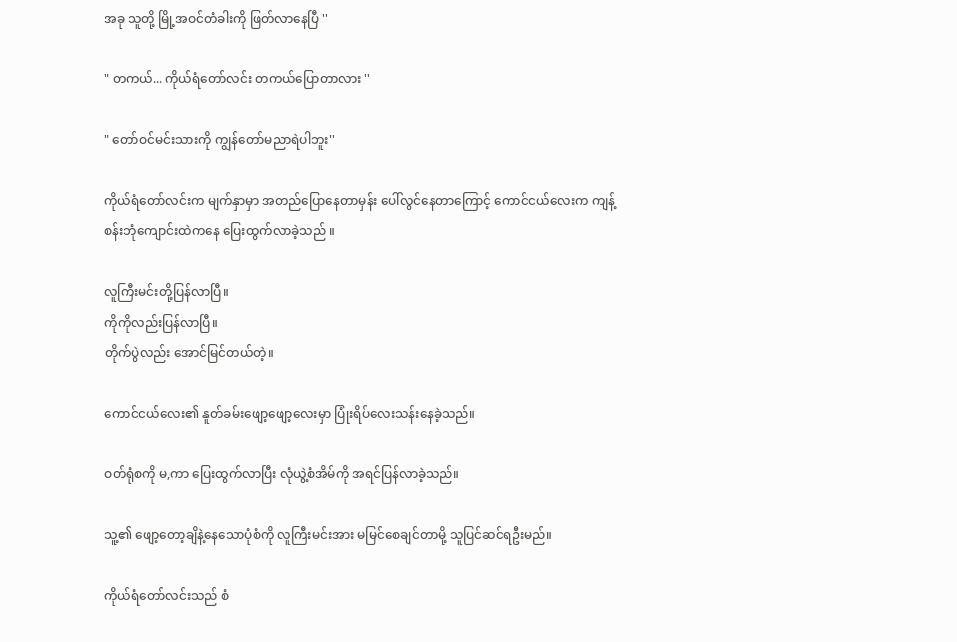အခု သူတို့ မြို့အဝင်တံခါးကို ဖြတ်လာနေပြီ ''

" တကယ်... ကိုယ်ရံတော်လင်း တကယ်ပြောတာလား ''

" တော်ဝင်မင်းသားကို ကျွန်တော်မညာရဲပါဘူး''

ကိုယ်ရံတော်လင်းက မျက်နှာမှာ အတည်ပြောနေတာမှန်း ပေါ်လွင်နေတာကြောင့် ကောင်ငယ်လေးက ကျန့်စန်းဘုံကျောင်းထဲကနေ ပြေးထွက်လာခဲ့သည် ။

လူကြီးမင်းတို့ပြန်လာပြီ။
ကိုကိုလည်းပြန်လာပြီ။
တိုက်ပွဲလည်း အောင်မြင်တယ်တဲ့။

ကောင်ငယ်လေး၏ နူတ်ခမ်းဖျော့ဖျော့လေးမှာ ပြုံးရိပ်လေးသန်းနေခဲ့သည်။

ဝတ်ရုံစကို မ,ကာ ပြေးထွက်လာပြီး လုံယွဲ့စံအိမ်ကို အရင်ပြန်လာခဲ့သည်။

သူ့၏ ဖျော့တော့ချိနဲ့နေသောပုံစံကို လူကြီးမင်းအား မမြင်စေချင်တာမို့ သူပြင်ဆင်ရဦးမည်။

ကိုယ်ရံတော်လင်းသည် စံ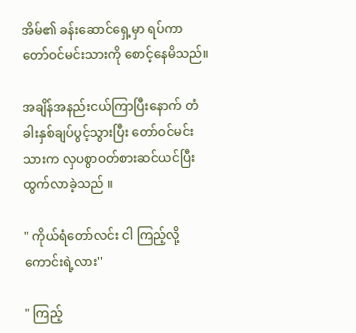အိမ်၏ ခန်းဆောင်ရှေ့မှာ ရပ်ကာ တော်ဝင်မင်းသားကို စောင့်နေမိသည်။

အချိန်အနည်းငယ်ကြာပြီးနောက် တံခါးနှစ်ချပ်ပွင့်သွားပြီး တော်ဝင်မင်းသားက လှပစွာဝတ်စားဆင်ယင်ပြီး ထွက်လာခဲ့သည် ။

" ကိုယ်ရံတော်လင်း ငါ ကြည့်လို့ကောင်းရဲ့လား''

" ကြည့်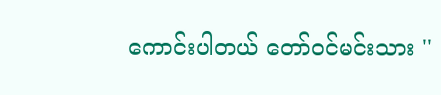ကောင်းပါတယ် တော်ဝင်မင်းသား ''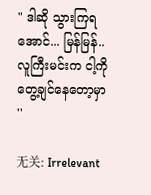" ဒါဆို သွားကြရအောင်... မြန်မြန်..လူကြီးမင်းက ငါ့ကို တွေ့ချင်နေတော့မှာ ''

无关: Irrelevant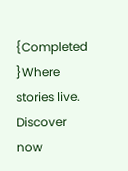{Completed }Where stories live. Discover now